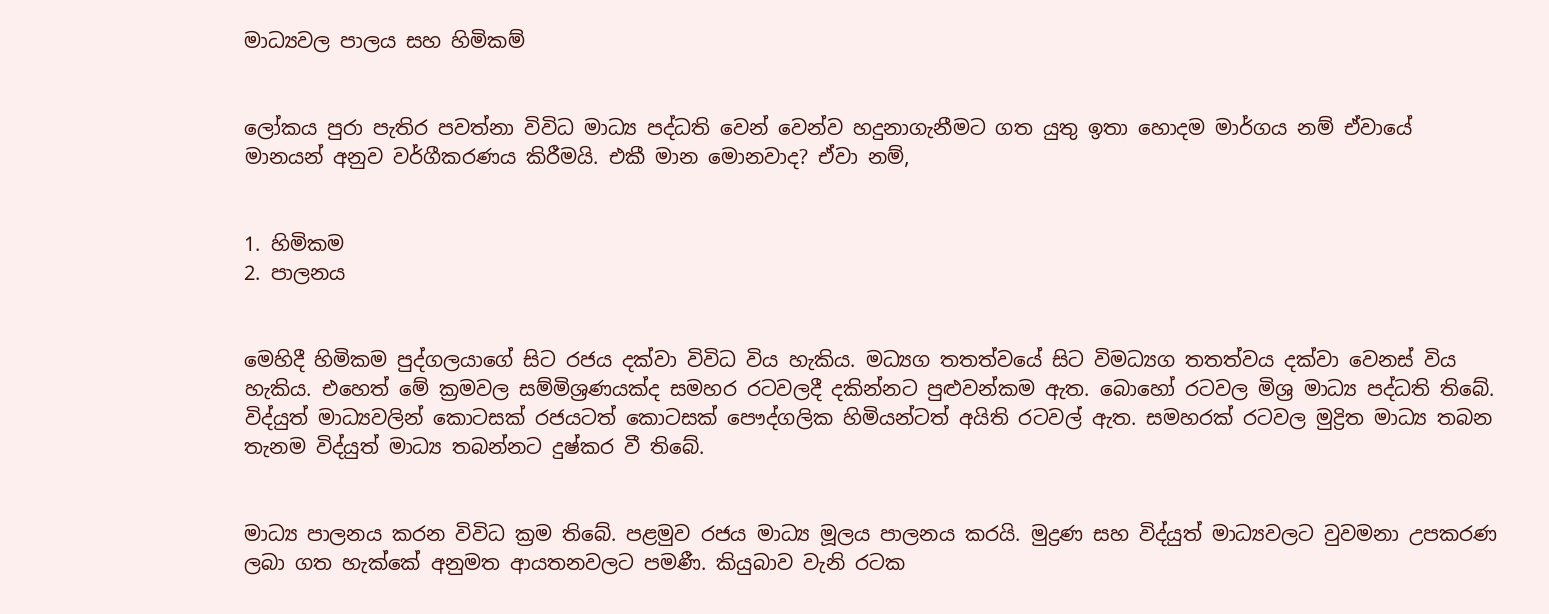මාධ්‍යවල පාලය සහ හිමිකම්


ලෝකය පුරා පැතිර පවත්නා විවිධ මාධ්‍ය පද්ධති වෙන් වෙන්ව හදුනාගැනීමට ගත යුතු ඉතා හොදම මාර්ගය නම් ඒවායේ මානයන් අනුව වර්ගීකරණය කිරීමයි. එකී මාන මොනවාද? ඒවා නම්,


1. හිමිකම
2. පාලනය


මෙහිදී හිමිකම පුද්ගලයාගේ සිට රජය දක්‌වා විවිධ විය හැකිය. මධ්‍යග තතත්වයේ සිට විමධ්‍යග තතත්වය දක්‌වා වෙනස්‌ විය හැකිය. එහෙත් මේ ක්‍රමවල සම්මිශ්‍රණයක්‌ද සමහර රටවලදී දකින්නට පුළුවන්කම ඇත. බොහෝ රටවල මිශ්‍ර මාධ්‍ය පද්ධති තිබේ. විද්යුත් මාධ්‍යවලින් කොටසක්‌ රජයටත් කොටසක්‌ පෞද්ගලික හිමියන්ටත් අයිති රටවල් ඇත. සමහරක්‌ රටවල මුද්‍රිත මාධ්‍ය තබන තැනම විද්යුත් මාධ්‍ය තබන්නට දුෂ්කර වී තිබේ.


මාධ්‍ය පාලනය කරන විවිධ ක්‍රම තිබේ. පළමුව රජය මාධ්‍ය මූලය පාලනය කරයි. මුද්‍රණ සහ විද්යුත් මාධ්‍යවලට වුවමනා උපකරණ ලබා ගත හැක්‌කේ අනුමත ආයතනවලට පමණී. කියුබාව වැනි රටක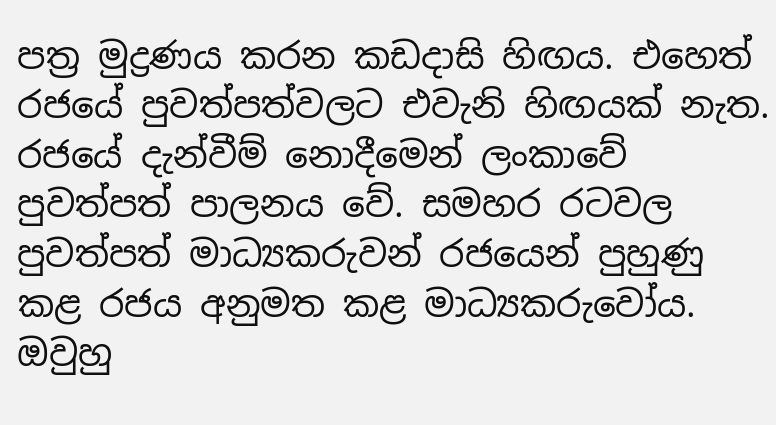පත්‍ර මුද්‍රණය කරන කඩදාසි හිඟය. එහෙත් රජයේ පුවත්පත්වලට එවැනි හිඟයක්‌ නැත. රජයේ දැන්වීම් නොදීමෙන් ලංකාවේ පුවත්පත් පාලනය වේ. සමහර රටවල පුවත්පත් මාධ්‍යකරුවන් රජයෙන් පුහුණු කළ රජය අනුමත කළ මාධ්‍යකරුවෝය. ඔවුහු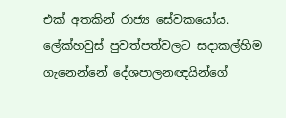එක්‌ අතකින් රාජ්‍ය සේවකයෝය. ලේක්‌හවුස්‌ පුවත්පත්වලට සදාකල්හිම ගැනෙන්නේ දේශපාලනඥයින්ගේ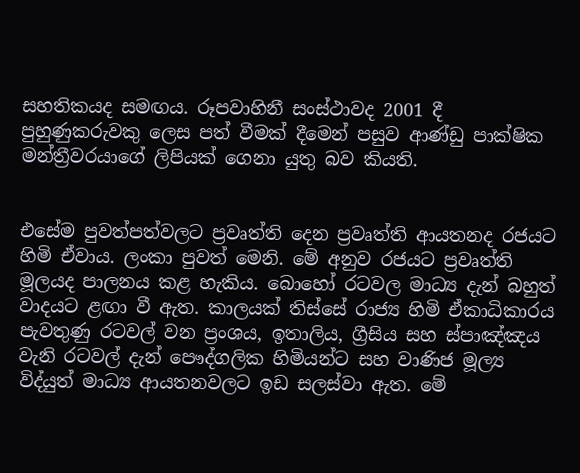සහතිකයද සමඟය. රූපවාහිනී සංස්‌ථාවද 2001 දී පුහුණුකරුවකු ලෙස පත් වීමක්‌ දීමෙන් පසුව ආණ්‌ඩු පාක්‌ෂික මන්ත්‍රීවරයාගේ ලිපියක්‌ ගෙනා යුතු බව කියති.


එසේම පුවත්පත්වලට ප්‍රවෘත්ති දෙන ප්‍රවෘත්ති ආයතනද රජයට හිමි ඒවාය. ලංකා පුවත් මෙනි. මේ අනුව රජයට ප්‍රවෘත්ති මූලයද පාලනය කළ හැකිය. බොහෝ රටවල මාධ්‍ය දැන් බහුත් වාදයට ළඟා වී ඇත. කාලයක්‌ තිස්‌සේ රාජ්‍ය හිමි ඒකාධිකාරය පැවතුණු රටවල් වන ප්‍රංශය, ඉතාලිය, ග්‍රීසිය සහ ස්‌පාඤ්ඤය වැනි රටවල් දැන් පෞද්ගලික හිමියන්ට සහ වාණිජ මූල්‍ය විද්යුත් මාධ්‍ය ආයතනවලට ඉඩ සලස්‌වා ඇත. මේ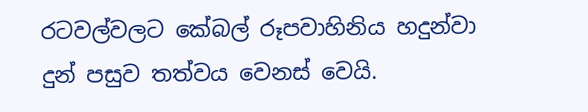රටවල්වලට කේබල් රූපවාහිනිය හදුන්වා දුන් පසුව තත්වය වෙනස්‌ වෙයි.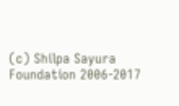(c) Shilpa Sayura Foundation 2006-2017